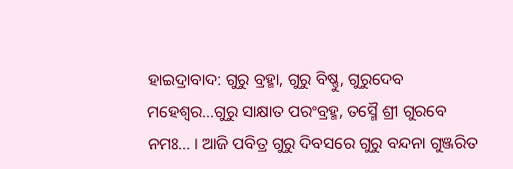ହାଇଦ୍ରାବାଦ: ଗୁରୁ ବ୍ରହ୍ମା, ଗୁରୁ ବିଷ୍ଣୁ, ଗୁରୁଦେବ ମହେଶ୍ବର...ଗୁରୁ ସାକ୍ଷାତ ପରଂବ୍ରହ୍ମ, ତସ୍ମୈ ଶ୍ରୀ ଗୁରବେ ନମଃ... । ଆଜି ପବିତ୍ର ଗୁରୁ ଦିବସରେ ଗୁରୁ ବନ୍ଦନା ଗୁଞ୍ଜରିତ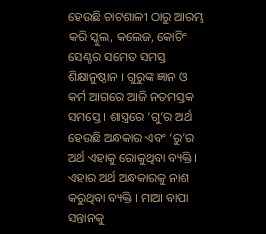ହେଉଛି ଚାଟଶାଳୀ ଠାରୁ ଆରମ୍ଭ କରି ସ୍କୁଲ, କଲେଜ, କୋଚିଂ ସେଣ୍ଟର ସମେତ ସମସ୍ତ ଶିକ୍ଷାନୁଷ୍ଠାନ । ଗୁରୁଙ୍କ ଜ୍ଞାନ ଓ କର୍ମ ଆଗରେ ଆଜି ନତମସ୍ତକ ସମସ୍ତେ । ଶାସ୍ତ୍ରରେ ‘ଗୁ’ର ଅର୍ଥ ହେଉଛି ଅନ୍ଧକାର ଏବଂ ‘ରୁ’ର ଅର୍ଥ ଏହାକୁ ରୋକୁଥିବା ବ୍ୟକ୍ତି। ଏହାର ଅର୍ଥ ଅନ୍ଧକାରକୁ ନାଶ କରୁଥିବା ବ୍ୟକ୍ତି । ମାଆ ବାପା ସନ୍ତାନକୁ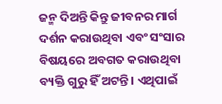ଜନ୍ମ ଦିଅନ୍ତି କିନ୍ତୁ ଜୀବନର ମାର୍ଗ ଦର୍ଶନ କରାଉଥିବା ଏବଂ ସଂସାର ବିଷୟରେ ଅବଗତ କରାଉଥିବା ବ୍ୟକ୍ତି ଗୁରୁ ହିଁ ଅଟନ୍ତି । ଏଥିପାଇଁ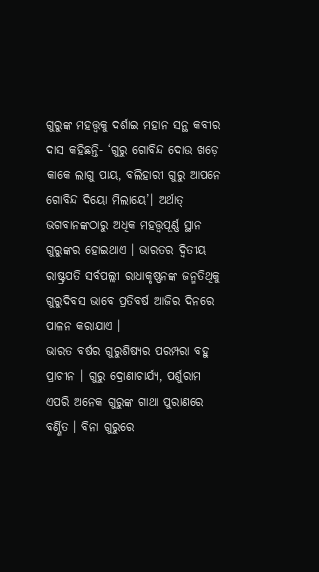ଗୁରୁଙ୍କ ମହତ୍ତ୍ବକୁ ଦର୍ଶାଇ ମହାନ ସନ୍ଥ କବୀର ଦାସ କହିଛନ୍ତି- ‘ଗୁରୁ ଗୋବିନ୍ଦ ଦୋଉ ଖଡ଼େ କାକେ ଲାଗୁ ପାୟ, ବଲିହାରୀ ଗୁରୁ ଆପନେ ଗୋବିନ୍ଦ ଦିୟୋ ମିଲାୟେ’। ଅର୍ଥାତ୍ ଭଗବାନଙ୍କଠାରୁ ଅଧିକ ମହତ୍ତ୍ବପୂର୍ଣ୍ଣ ସ୍ଥାନ ଗୁରୁଙ୍କର ହୋଇଥାଏ । ଭାରତର ଦ୍ବିତୀୟ ରାଷ୍ଟ୍ରପତି ସର୍ବପଲ୍ଲୀ ରାଧାକୃଷ୍ଣନଙ୍କ ଜନ୍ମତିଥିକୁ ଗୁରୁଦିବସ ଭାବେ ପ୍ରତିବର୍ଷ ଆଜିର ଦିନରେ ପାଳନ କରାଯାଏ ।
ଭାରତ ବର୍ଷର ଗୁରୁଶିଷ୍ୟର ପରମ୍ପରା ବହୁ ପ୍ରାଚୀନ । ଗୁରୁ ଦ୍ରୋଣାଚାର୍ଯ୍ୟ, ପର୍ଶୁରାମ ଏପରି ଅନେକ ଗୁରୁଙ୍କ ଗାଥା ପୁରାଣରେ ବର୍ଣ୍ଣିତ । ବିନା ଗୁରୁରେ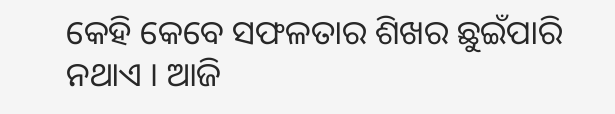କେହି କେବେ ସଫଳତାର ଶିଖର ଛୁଇଁପାରି ନଥାଏ । ଆଜି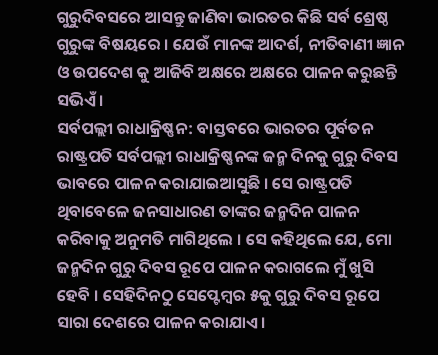ଗୁରୁଦିବସରେ ଆସନ୍ତୁ ଜାଣିବା ଭାରତର କିଛି ସର୍ବ ଶ୍ରେଷ୍ଠ ଗୁରୁଙ୍କ ବିଷୟରେ । ଯେଉଁ ମାନଙ୍କ ଆଦର୍ଶ, ନୀତିବାଣୀ ଜ୍ଞାନ ଓ ଉପଦେଶ କୁ ଆଜିବି ଅକ୍ଷରେ ଅକ୍ଷରେ ପାଳନ କରୁଛନ୍ତି ସଭିଏଁ ।
ସର୍ବପଲ୍ଲୀ ରାଧାକ୍ରିଷ୍ଣନ: ବାସ୍ତବରେ ଭାରତର ପୂର୍ବତନ ରାଷ୍ଟ୍ରପତି ସର୍ବପଲ୍ଲୀ ରାଧାକ୍ରିଷ୍ଣନଙ୍କ ଜନ୍ମ ଦିନକୁ ଗୁରୁ ଦିବସ ଭାବରେ ପାଳନ କରାଯାଇଆସୁଛି । ସେ ରାଷ୍ଟ୍ରପତି ଥିବାବେଳେ ଜନସାଧାରଣ ତାଙ୍କର ଜନ୍ମଦିନ ପାଳନ କରିବାକୁ ଅନୁମତି ମାଗିଥିଲେ । ସେ କହିଥିଲେ ଯେ, ମୋ ଜନ୍ମଦିନ ଗୁରୁ ଦିବସ ରୂପେ ପାଳନ କରାଗଲେ ମୁଁ ଖୁସି ହେବି । ସେହିଦିନଠୁ ସେପ୍ଟେମ୍ବର ୫କୁ ଗୁରୁ ଦିବସ ରୂପେ ସାରା ଦେଶରେ ପାଳନ କରାଯାଏ ।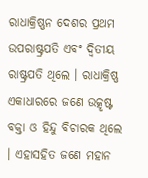ରାଧାକ୍ରିଷ୍ଣନ ଦେଶର ପ୍ରଥମ ଉପରାଷ୍ଟ୍ରପତି ଏବଂ ଦ୍ବିତୀୟ ରାଷ୍ଟ୍ରପତି ଥିଲେ । ରାଧାକ୍ରିଷ୍ଣ ଏକାଧାରରେ ଜଣେ ଉତ୍କୃଷ୍ଟ ବକ୍ତା ଓ ହିନ୍ଦୁ ବିଚାରକ ଥିଲେ । ଏହାସହିତ ଜଣେ ମହାନ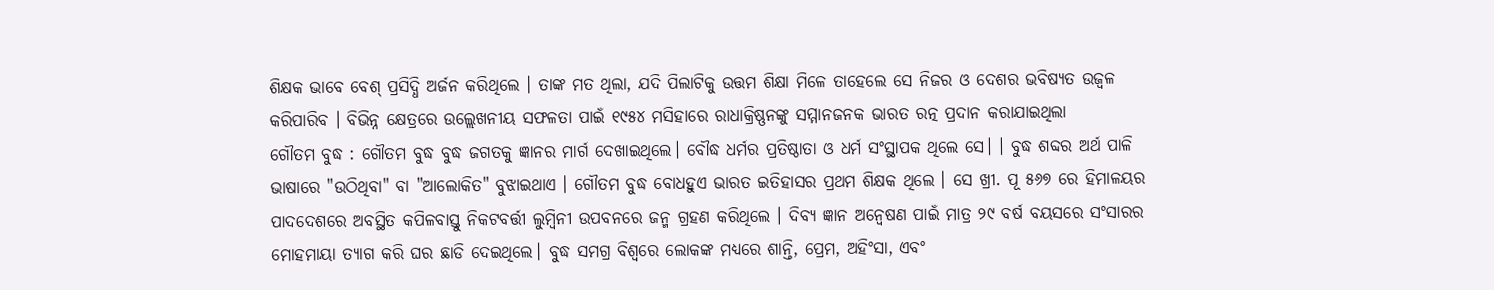ଶିକ୍ଷକ ଭାବେ ବେଶ୍ ପ୍ରସିଦ୍ଧି ଅର୍ଜନ କରିଥିଲେ । ତାଙ୍କ ମତ ଥିଲା, ଯଦି ପିଲାଟିକୁ ଉତ୍ତମ ଶିକ୍ଷା ମିଳେ ତାହେଲେ ସେ ନିଜର ଓ ଦେଶର ଭବିଷ୍ୟତ ଉଜ୍ବଳ କରିପାରିବ । ବିଭିନ୍ନ କ୍ଷେତ୍ରରେ ଉଲ୍ଲେଖନୀୟ ସଫଳତା ପାଇଁ ୧୯୫୪ ମସିହାରେ ରାଧାକ୍ରିଷ୍ଣନଙ୍କୁ ସମ୍ମାନଜନକ ଭାରତ ରତ୍ନ ପ୍ରଦାନ କରାଯାଇଥିଲା
ଗୌତମ ବୁଦ୍ଧ : ଗୌତମ ବୁଦ୍ଧ ବୁଦ୍ଧ ଜଗତକୁ ଜ୍ଞାନର ମାର୍ଗ ଦେଖାଇଥିଲେ। ବୌଦ୍ଧ ଧର୍ମର ପ୍ରତିଷ୍ଠାତା ଓ ଧର୍ମ ସଂସ୍ଥାପକ ଥିଲେ ସେ। । ବୁଦ୍ଧ ଶବ୍ଦର ଅର୍ଥ ପାଳି ଭାଷାରେ "ଉଠିଥିବା" ବା "ଆଲୋକିତ" ବୁଝାଇଥାଏ । ଗୌତମ ବୁଦ୍ଧ ବୋଧହୁଏ ଭାରତ ଇତିହାସର ପ୍ରଥମ ଶିକ୍ଷକ ଥିଲେ । ସେ ଖ୍ରୀ. ପୂ ୫୬୭ ରେ ହିମାଳୟର ପାଦଦେଶରେ ଅବସ୍ଥିତ କପିଳବାସ୍ତୁ ନିକଟବର୍ତ୍ତୀ ଲୁମ୍ବିନୀ ଉପବନରେ ଜନ୍ମ ଗ୍ରହଣ କରିଥିଲେ । ଦିବ୍ୟ ଜ୍ଞାନ ଅନ୍ୱେଷଣ ପାଇଁ ମାତ୍ର ୨୯ ବର୍ଷ ବୟସରେ ସଂସାରର ମୋହମାୟା ତ୍ୟାଗ କରି ଘର ଛାଡି ଦେଇଥିଲେ। ବୁଦ୍ଧ ସମଗ୍ର ବିଶ୍ୱରେ ଲୋକଙ୍କ ମଧ୍ୟରେ ଶାନ୍ତି, ପ୍ରେମ, ଅହିଂସା, ଏବଂ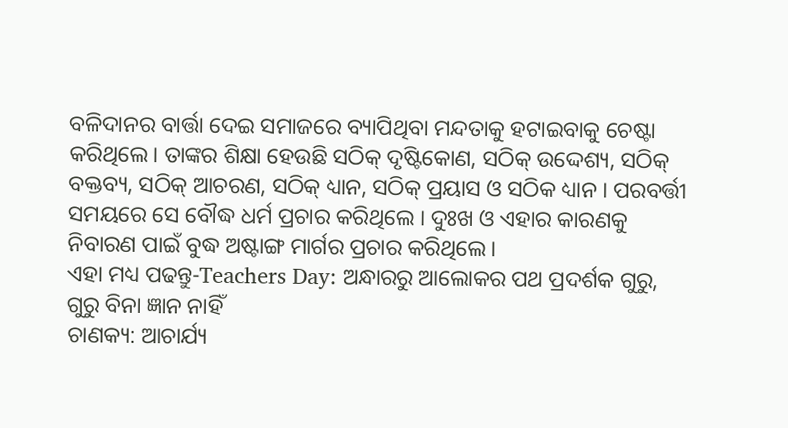ବଳିଦାନର ବାର୍ତ୍ତା ଦେଇ ସମାଜରେ ବ୍ୟାପିଥିବା ମନ୍ଦତାକୁ ହଟାଇବାକୁ ଚେଷ୍ଟା କରିଥିଲେ। ତାଙ୍କର ଶିକ୍ଷା ହେଉଛି ସଠିକ୍ ଦୃଷ୍ଟିକୋଣ, ସଠିକ୍ ଉଦ୍ଦେଶ୍ୟ, ସଠିକ୍ ବକ୍ତବ୍ୟ, ସଠିକ୍ ଆଚରଣ, ସଠିକ୍ ଧ୍ୟାନ, ସଠିକ୍ ପ୍ରୟାସ ଓ ସଠିକ ଧ୍ୟାନ । ପରବର୍ତ୍ତୀ ସମୟରେ ସେ ବୌଦ୍ଧ ଧର୍ମ ପ୍ରଚାର କରିଥିଲେ । ଦୁଃଖ ଓ ଏହାର କାରଣକୁ ନିବାରଣ ପାଇଁ ବୁଦ୍ଧ ଅଷ୍ଟାଙ୍ଗ ମାର୍ଗର ପ୍ରଚାର କରିଥିଲେ।
ଏହା ମଧ୍ୟ ପଢନ୍ତୁ-Teachers Day: ଅନ୍ଧାରରୁ ଆଲୋକର ପଥ ପ୍ରଦର୍ଶକ ଗୁରୁ, ଗୁରୁ ବିନା ଜ୍ଞାନ ନାହିଁ
ଚାଣକ୍ୟ: ଆଚାର୍ଯ୍ୟ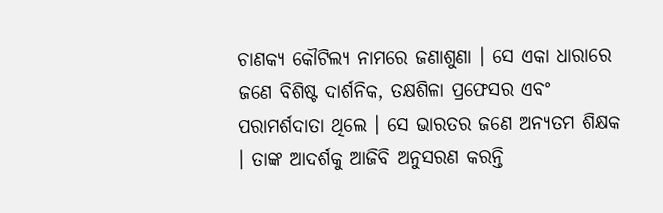ଚାଣକ୍ୟ କୌଟିଲ୍ୟ ନାମରେ ଜଣାଶୁଣା । ସେ ଏକା ଧାରାରେ ଜଣେ ବିଶିଷ୍ଟ ଦାର୍ଶନିକ, ତକ୍ଷଶିଳା ପ୍ରଫେସର ଏବଂ ପରାମର୍ଶଦାତା ଥିଲେ । ସେ ଭାରତର ଜଣେ ଅନ୍ୟତମ ଶିକ୍ଷକ । ତାଙ୍କ ଆଦର୍ଶକୁ ଆଜିବି ଅନୁସରଣ କରନ୍ତି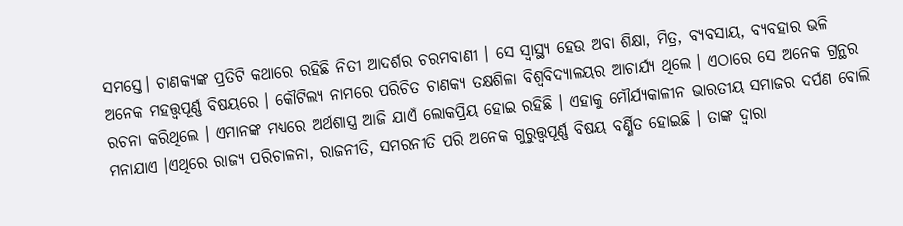ସମସ୍ତେ। ଚାଣକ୍ୟଙ୍କ ପ୍ରତିଟି କଥାରେ ରହିଛି ନିତୀ ଆଦର୍ଶର ଚରମବାଣୀ । ସେ ସ୍ବାସ୍ଥ୍ୟ ହେଉ ଅବା ଶିକ୍ଷା, ମିତ୍ର, ବ୍ୟବସାୟ, ବ୍ୟବହାର ଭଳି ଅନେକ ମହତ୍ତ୍ବପୂର୍ଣ୍ଣ ବିଷୟରେ । କୌଟିଲ୍ୟ ନାମରେ ପରିଚିତ ଚାଣକ୍ୟ ତକ୍ଷଶିଳା ବିଶ୍ବବିଦ୍ୟାଳୟର ଆଚାର୍ଯ୍ୟ ଥିଲେ । ଏଠାରେ ସେ ଅନେକ ଗ୍ରନ୍ଥର ରଚନା କରିଥିଲେ । ଏମାନଙ୍କ ମଧ୍ୟରେ ଅର୍ଥଶାସ୍ତ୍ର ଆଜି ଯାଏଁ ଲୋକପ୍ରିୟ ହୋଇ ରହିଛି । ଏହାକୁ ମୌର୍ଯ୍ୟକାଳୀନ ଭାରତୀୟ ସମାଜର ଦର୍ପଣ ବୋଲି ମନାଯାଏ ।ଏଥିରେ ରାଜ୍ୟ ପରିଚାଳନା, ରାଜନୀତି, ସମରନୀତି ପରି ଅନେକ ଗୁରୁତ୍ତ୍ୱପୂର୍ଣ୍ଣ ବିଷୟ ବର୍ଣ୍ଣିତ ହୋଇଛି । ତାଙ୍କ ଦ୍ବାରା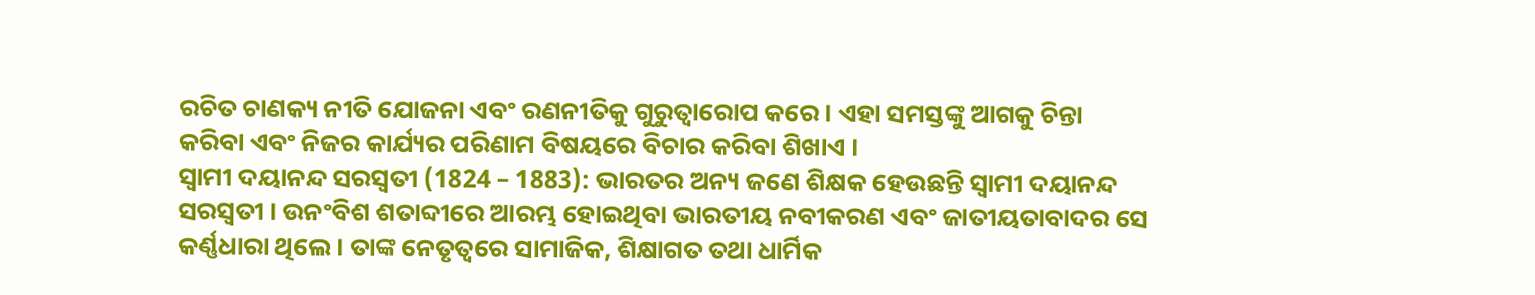ରଚିତ ଚାଣକ୍ୟ ନୀତି ଯୋଜନା ଏବଂ ରଣନୀତିକୁ ଗୁରୁତ୍ୱାରୋପ କରେ । ଏହା ସମସ୍ତଙ୍କୁ ଆଗକୁ ଚିନ୍ତା କରିବା ଏବଂ ନିଜର କାର୍ଯ୍ୟର ପରିଣାମ ବିଷୟରେ ବିଚାର କରିବା ଶିଖାଏ ।
ସ୍ବାମୀ ଦୟାନନ୍ଦ ସରସ୍ବତୀ (1824 – 1883): ଭାରତର ଅନ୍ୟ ଜଣେ ଶିକ୍ଷକ ହେଉଛନ୍ତି ସ୍ବାମୀ ଦୟାନନ୍ଦ ସରସ୍ବତୀ । ଉନଂବିଶ ଶତାବ୍ଦୀରେ ଆରମ୍ଭ ହୋଇଥିବା ଭାରତୀୟ ନବୀକରଣ ଏବଂ ଜାତୀୟତାବାଦର ସେ କର୍ଣ୍ଣଧାରା ଥିଲେ । ତାଙ୍କ ନେତୃତ୍ବରେ ସାମାଜିକ, ଶିକ୍ଷାଗତ ତଥା ଧାର୍ମିକ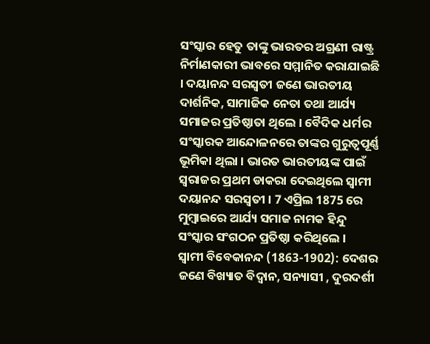ସଂସ୍କାର ହେତୁ ତାଙ୍କୁ ଭାରତର ଅଗ୍ରଣୀ ରାଷ୍ଟ୍ର ନିର୍ମାଣକାରୀ ଭାବରେ ସମ୍ମାନିତ କରାଯାଇଛି । ଦୟାନନ୍ଦ ସରସ୍ବତୀ ଜଣେ ଭାରତୀୟ ଦାର୍ଶନିକ, ସାମାଜିକ ନେତା ତଥା ଆର୍ଯ୍ୟ ସମାଜର ପ୍ରତିଷ୍ଠାତା ଥିଲେ । ବୈଦିକ ଧର୍ମର ସଂସ୍କାରକ ଆନ୍ଦୋଳନରେ ତାଙ୍କର ଗୁରୁତ୍ବପୂର୍ଣ୍ଣ ଭୂମିକା ଥିଲା । ଭାରତ ଭାରତୀୟଙ୍କ ପାଇଁ ସ୍ବରାଜର ପ୍ରଥମ ଡାକରା ଦେଇଥିଲେ ସ୍ବାମୀ ଦୟାନନ୍ଦ ସରସ୍ବତୀ । 7 ଏପ୍ରିଲ 1875 ରେ ମୁମ୍ବାଇରେ ଆର୍ଯ୍ୟ ସମାଜ ନାମକ ହିନ୍ଦୁ ସଂସ୍କାର ସଂଗଠନ ପ୍ରତିଷ୍ଠା କରିଥିଲେ ।
ସ୍ବାମୀ ବିବେକାନନ୍ଦ (1863-1902): ଦେଶର ଜଣେ ବିଖ୍ୟାତ ବିଦ୍ବାନ, ସନ୍ୟାସୀ , ଦୁରଦର୍ଶୀ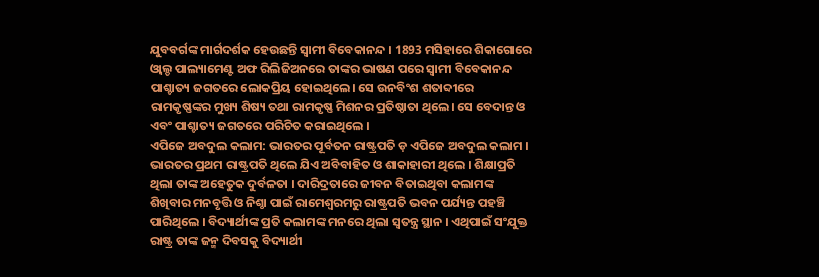ଯୁବବର୍ଗଙ୍କ ମାର୍ଗଦର୍ଶକ ହେଉଛନ୍ତି ସ୍ବାମୀ ବିବେକାନନ୍ଦ । 1893 ମସିହାରେ ଶିକାଗୋରେ ଓ୍ବାଲ୍ଡ ପାଲ୍ୟାମେଣ୍ଟ ଅଫ ରିଲିଜିଅନରେ ତାଙ୍କର ଭାଷଣ ପରେ ସ୍ବାମୀ ବିବେକାନନ୍ଦ ପାଶ୍ଚାତ୍ୟ ଜଗତରେ ଲୋକପ୍ରିୟ ହୋଇଥିଲେ। ସେ ଉନବିଂଶ ଶତାବ୍ଦୀରେ ରାମକୃଷ୍ଣଙ୍କର ମୁଖ୍ୟ ଶିଷ୍ୟ ତଥା ରାମକୃଷ୍ଣ ମିଶନର ପ୍ରତିଷ୍ଠାତା ଥିଲେ। ସେ ବେଦାନ୍ତ ଓ ଏବଂ ପାଶ୍ଚାତ୍ୟ ଜଗତରେ ପରିଚିତ କରାଇଥିଲେ ।
ଏପିଜେ ଅବଦୁଲ କଲାମ: ଭାରତର ପୂର୍ବତନ ରାଷ୍ଟ୍ରପତି ଡ଼ ଏପିଜେ ଅବଦୁଲ କଲାମ । ଭାରତର ପ୍ରଥମ ରାଷ୍ଟ୍ରପତି ଥିଲେ ଯିଏ ଅବିବାହିତ ଓ ଶାକାହାରୀ ଥିଲେ । ଶିକ୍ଷାପ୍ରତି ଥିଲା ତାଙ୍କ ଅହେତୁକ ଦୁର୍ବଳତା । ଦାରିଦ୍ରତାରେ ଜୀବନ ବିତାଇଥିବା କଲାମଙ୍କ ଶିଖିବାର ମନବୃତ୍ତି ଓ ନିଶ୍ଠା ପାଇଁ ରାମେଶ୍ବରମରୁ ରାଷ୍ଟ୍ରପତି ଭବନ ପର୍ଯ୍ୟନ୍ତ ପହଞ୍ଚି ପାରିଥିଲେ । ବିଦ୍ୟାର୍ଥୀଙ୍କ ପ୍ରତି କଲାମଙ୍କ ମନରେ ଥିଲା ସ୍ବତନ୍ତ୍ର ସ୍ଥାନ । ଏଥିପାଇଁ ସଂଯୁକ୍ତ ରାଷ୍ଟ୍ର ତାଙ୍କ ଜନ୍ମ ଦିବସକୁ ବିଦ୍ୟାର୍ଥୀ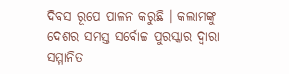ଦିବସ ରୂପେ ପାଳନ କରୁଛି । କଲାମଙ୍କୁ ଦେଶର ସମସ୍ତ ସର୍ବୋଚ୍ଚ ପୁରସ୍କାର ଦ୍ବାରା ସମ୍ମାନିତ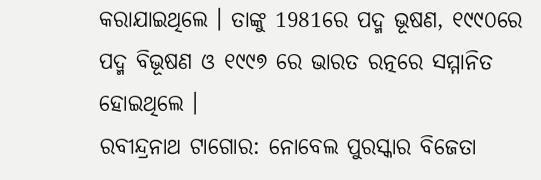କରାଯାଇଥିଲେ । ତାଙ୍କୁ 1981ରେ ପଦ୍ମ ଭୂଷଣ, ୧୯୯୦ରେ ପଦ୍ମ ବିଭୂଷଣ ଓ ୧୯୯୭ ରେ ଭାରତ ରତ୍ନରେ ସମ୍ମାନିତ ହୋଇଥିଲେ ।
ରବୀନ୍ଦ୍ରନାଥ ଟାଗୋର: ନୋବେଲ ପୁରସ୍କାର ବିଜେତା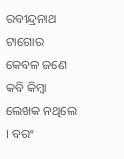ରବୀନ୍ଦ୍ରନାଥ ଟାଗୋର କେବଳ ଜଣେ କବି କିମ୍ବା ଲେଖକ ନଥିଲେ । ବରଂ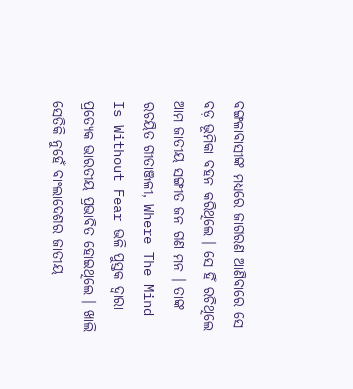ବଙ୍ଗଳାବାସୀଙ୍କ ମଧ୍ୟରେ ଜାଗରଣ ଆଣିବାରେ ସେ ବଡ଼ ଭୂମିକା ବହନ କରିଥିଲେ । ସେ ହିଁ ରଚିଥିଲେ ଆମ ଜାତୀୟ ସଙ୍ଗୀତ ଜନ ଗଣ ମନ । ତାଙ୍କ ରଚୟିତ ଗୀତାଞ୍ଜଳୀ, Where The Mind Is Without Fear ଭଳି ପୁସ୍ତକ ଦ୍ବାରା ପ୍ରତ୍ୟେକ ଭାରତୀୟ ପ୍ରଭାବିତ ହୋଇଥିଲେ । ଖାଲି ସେତିକି ନୁହେଁ ବାଂଲାଦେଶର ଜାତୀୟ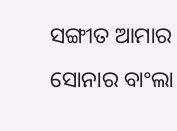ସଙ୍ଗୀତ ଆମାର ସୋନାର ବାଂଲା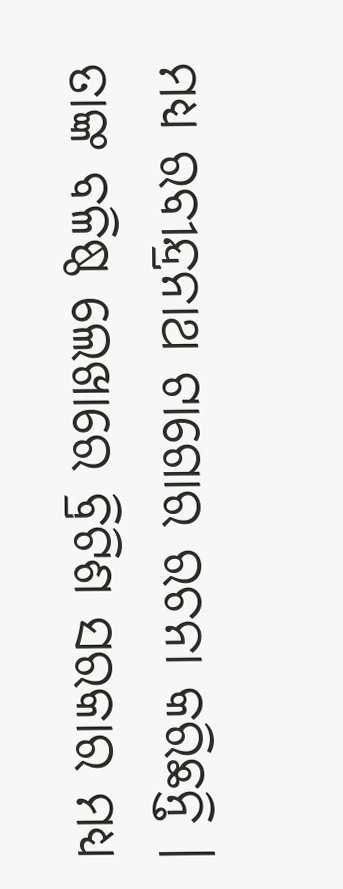ମଧ୍ୟ ରବୀନ୍ଦ୍ରନାଥ ଟାଗୋର ରଚନା କରିଛନ୍ତି । ତାଙ୍କ ବଳିଷ୍ଠ ଲେଖାରେ ବ୍ରିଟିଶ ସରକାର ମଧ୍ୟ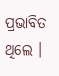ପ୍ରଭାବିତ ଥିଲେ ।